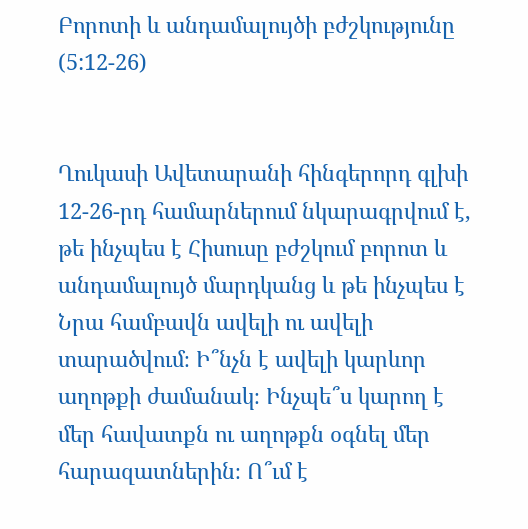Բորոտի և անդամալույծի բժշկությունը (5:12-26)


Ղուկասի Ավետարանի հինգերորդ գլխի 12-26-րդ համարներում նկարագրվում է, թե ինչպես է Հիսուսը բժշկում բորոտ և անդամալույծ մարդկանց և թե ինչպես է Նրա համբավն ավելի ու ավելի տարածվում։ Ի՞նչն է ավելի կարևոր աղոթքի ժամանակ։ Ինչպե՞ս կարող է մեր հավատքն ու աղոթքն օգնել մեր հարազատներին։ Ո՞ւմ է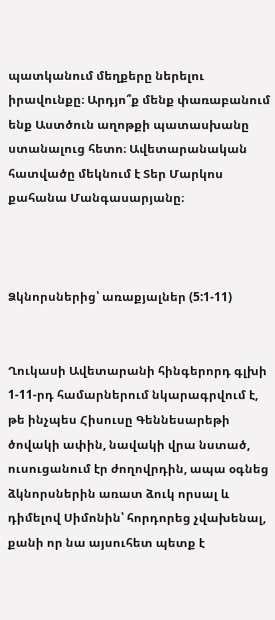պատկանում մեղքերը ներելու իրավունքը։ Արդյո՞ք մենք փառաբանում ենք Աստծուն աղոթքի պատասխանը ստանալուց հետո։ Ավետարանական հատվածը մեկնում է Տեր Մարկոս քահանա Մանգասարյանը։



Ձկնորսներից՝ առաքյալներ (5:1-11)


Ղուկասի Ավետարանի հինգերորդ գլխի 1-11-րդ համարներում նկարագրվում է, թե ինչպես Հիսուսը Գեննեսարեթի ծովակի ափին, նավակի վրա նստած, ուսուցանում էր ժողովրդին, ապա օգնեց ձկնորսներին առատ ձուկ որսալ և դիմելով Սիմոնին՝ հորդորեց չվախենալ, քանի որ նա այսուհետ պետք է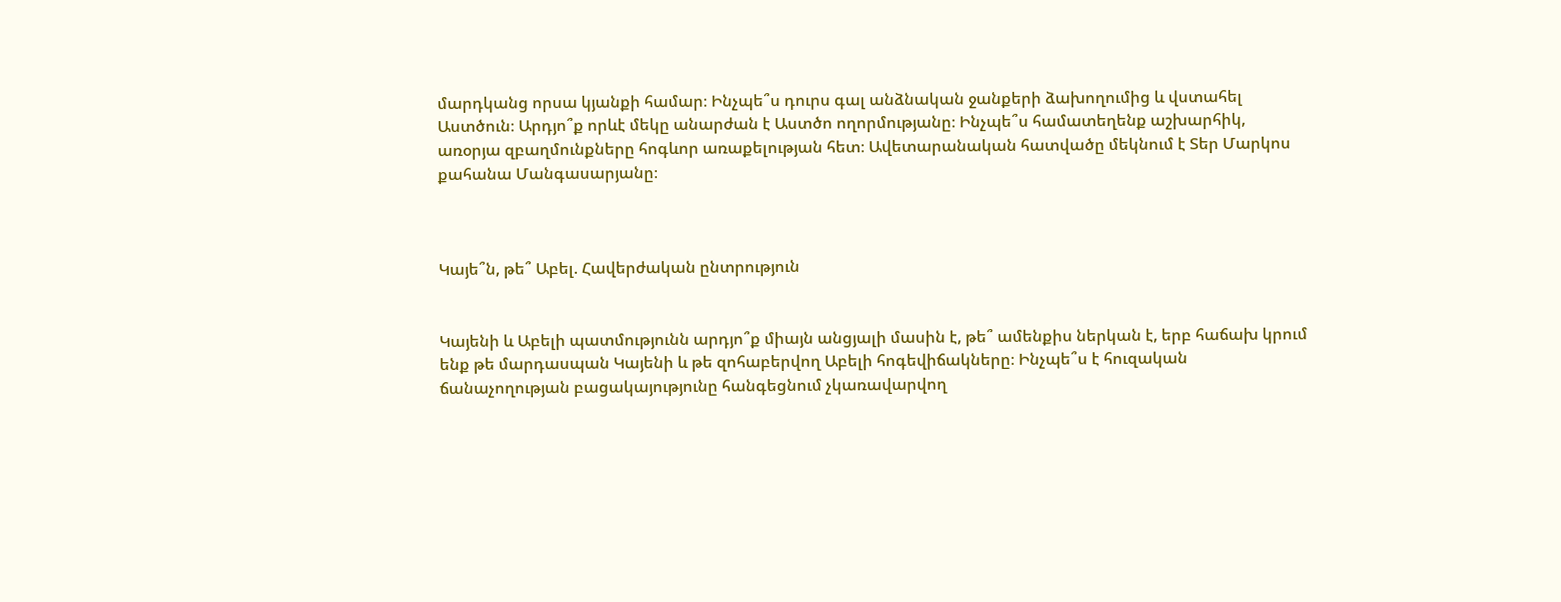մարդկանց որսա կյանքի համար։ Ինչպե՞ս դուրս գալ անձնական ջանքերի ձախողումից և վստահել Աստծուն։ Արդյո՞ք որևէ մեկը անարժան է Աստծո ողորմությանը։ Ինչպե՞ս համատեղենք աշխարհիկ, առօրյա զբաղմունքները հոգևոր առաքելության հետ։ Ավետարանական հատվածը մեկնում է Տեր Մարկոս քահանա Մանգասարյանը։



Կայե՞ն, թե՞ Աբել. Հավերժական ընտրություն


Կայենի և Աբելի պատմությունն արդյո՞ք միայն անցյալի մասին է, թե՞ ամենքիս ներկան է, երբ հաճախ կրում ենք թե մարդասպան Կայենի և թե զոհաբերվող Աբելի հոգեվիճակները։ Ինչպե՞ս է հուզական ճանաչողության բացակայությունը հանգեցնում չկառավարվող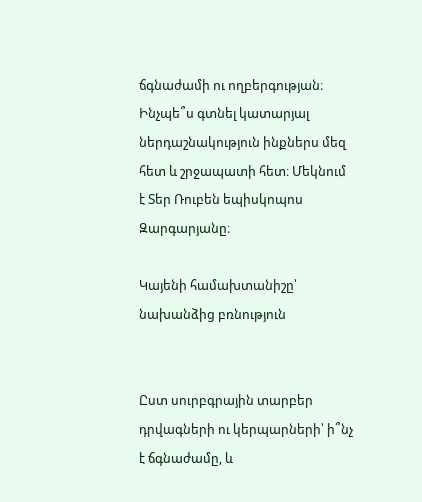ճգնաժամի ու ողբերգության։ Ինչպե՞ս գտնել կատարյալ ներդաշնակություն ինքներս մեզ հետ և շրջապատի հետ։ Մեկնում է Տեր Ռուբեն եպիսկոպոս Զարգարյանը։

Կայենի համախտանիշը՝ նախանձից բռնություն


Ըստ սուրբգրային տարբեր դրվագների ու կերպարների՝ ի՞նչ է ճգնաժամը, և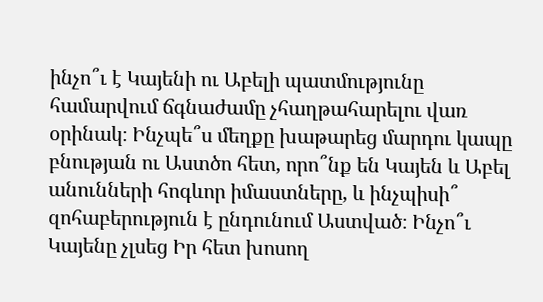ինչո՞ւ է Կայենի ու Աբելի պատմությունը համարվում ճգնաժամը չհաղթահարելու վառ օրինակ։ Ինչպե՞ս մեղքը խաթարեց մարդու կապը բնության ու Աստծո հետ, որո՞նք են Կայեն և Աբել անունների հոգևոր իմաստները, և ինչպիսի՞ զոհաբերություն է ընդունում Աստված։ Ինչո՞ւ Կայենը չլսեց Իր հետ խոսող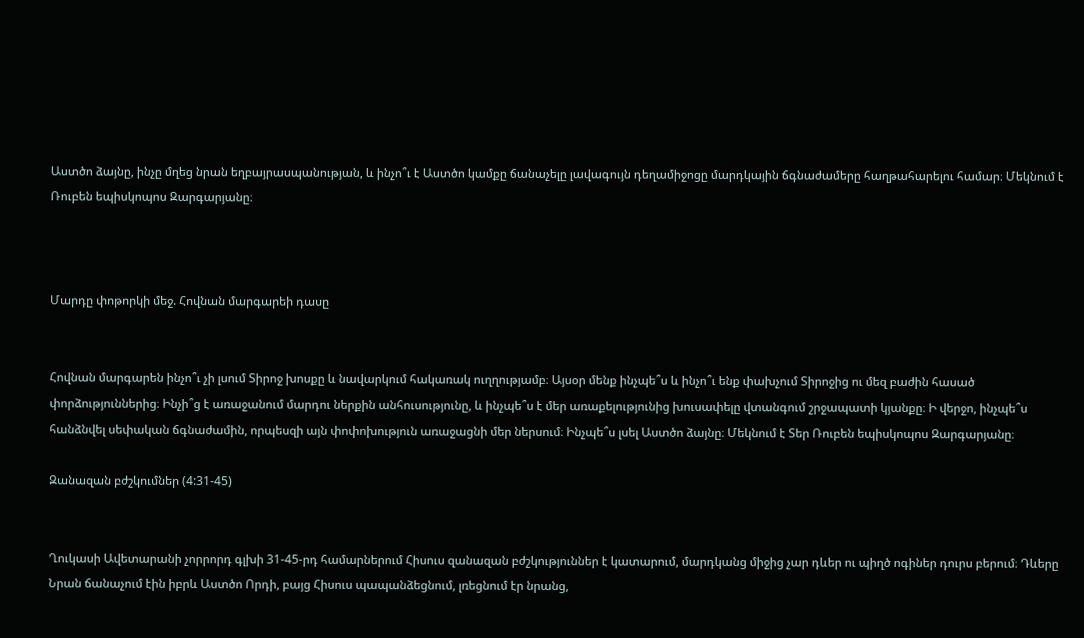Աստծո ձայնը, ինչը մղեց նրան եղբայրասպանության, և ինչո՞ւ է Աստծո կամքը ճանաչելը լավագույն դեղամիջոցը մարդկային ճգնաժամերը հաղթահարելու համար։ Մեկնում է Ռուբեն եպիսկոպոս Զարգարյանը։



Մարդը փոթորկի մեջ. Հովնան մարգարեի դասը


Հովնան մարգարեն ինչո՞ւ չի լսում Տիրոջ խոսքը և նավարկում հակառակ ուղղությամբ։ Այսօր մենք ինչպե՞ս և ինչո՞ւ ենք փախչում Տիրոջից ու մեզ բաժին հասած փորձություններից։ Ինչի՞ց է առաջանում մարդու ներքին անհուսությունը, և ինչպե՞ս է մեր առաքելությունից խուսափելը վտանգում շրջապատի կյանքը։ Ի վերջո, ինչպե՞ս հանձնվել սեփական ճգնաժամին, որպեսզի այն փոփոխություն առաջացնի մեր ներսում։ Ինչպե՞ս լսել Աստծո ձայնը։ Մեկնում է Տեր Ռուբեն եպիսկոպոս Զարգարյանը։

Զանազան բժշկումներ (4:31-45)


Ղուկասի Ավետարանի չորրորդ գլխի 31-45-րդ համարներում Հիսուս զանազան բժշկություններ է կատարում, մարդկանց միջից չար դևեր ու պիղծ ոգիներ դուրս բերում։ Դևերը Նրան ճանաչում էին իբրև Աստծո Որդի, բայց Հիսուս պապանձեցնում, լռեցնում էր նրանց,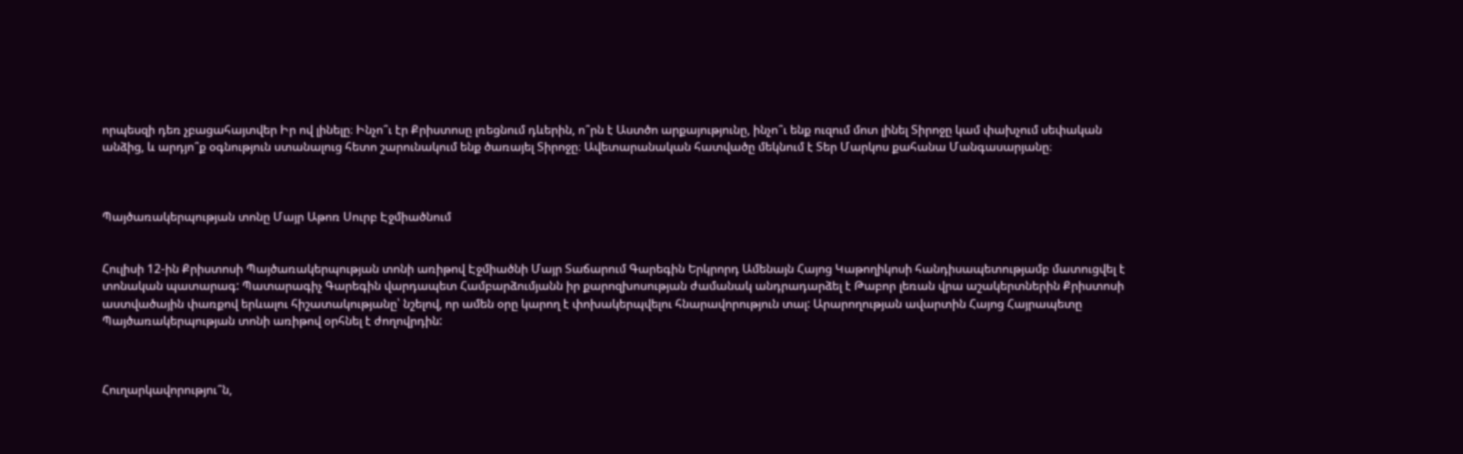որպեսզի դեռ չբացահայտվեր Իր ով լինելը։ Ինչո՞ւ էր Քրիստոսը լռեցնում դևերին, ո՞րն է Աստծո արքայությունը, ինչո՞ւ ենք ուզում մոտ լինել Տիրոջը կամ փախչում սեփական անձից, և արդյո՞ք օգնություն ստանալուց հետո շարունակում ենք ծառայել Տիրոջը։ Ավետարանական հատվածը մեկնում է Տեր Մարկոս քահանա Մանգասարյանը։



Պայծառակերպության տոնը Մայր Աթոռ Սուրբ Էջմիածնում


Հուլիսի 12-ին Քրիստոսի Պայծառակերպության տոնի առիթով Էջմիածնի Մայր Տաճարում Գարեգին Երկրորդ Ամենայն Հայոց Կաթողիկոսի հանդիսապետությամբ մատուցվել է տոնական պատարագ: Պատարագիչ Գարեգին վարդապետ Համբարձումյանն իր քարոզխոսության ժամանակ անդրադարձել է Թաբոր լեռան վրա աշակերտներին Քրիստոսի աստվածային փառքով երևալու հիշատակությանը՝ նշելով, որ ամեն օրը կարող է փոխակերպվելու հնարավորություն տալ: Արարողության ավարտին Հայոց Հայրապետը Պայծառակերպության տոնի առիթով օրհնել է ժողովրդին:



Հուղարկավորությու՞ն,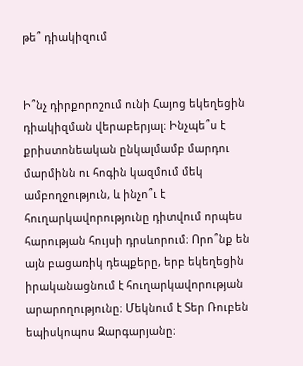թե՞ դիակիզում


Ի՞նչ դիրքորոշում ունի Հայոց եկեղեցին դիակիզման վերաբերյալ։ Ինչպե՞ս է քրիստոնեական ընկալմամբ մարդու մարմինն ու հոգին կազմում մեկ ամբողջություն, և ինչո՞ւ է հուղարկավորությունը դիտվում որպես հարության հույսի դրսևորում։ Որո՞նք են այն բացառիկ դեպքերը, երբ եկեղեցին իրականացնում է հուղարկավորության արարողությունը։ Մեկնում է Տեր Ռուբեն եպիսկոպոս Զարգարյանը։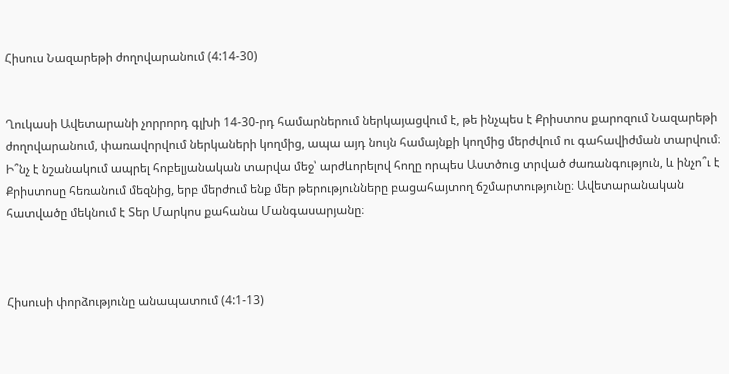Հիսուս Նազարեթի ժողովարանում (4:14-30)


Ղուկասի Ավետարանի չորրորդ գլխի 14-30-րդ համարներում ներկայացվում է, թե ինչպես է Քրիստոս քարոզում Նազարեթի ժողովարանում, փառավորվում ներկաների կողմից, ապա այդ նույն համայնքի կողմից մերժվում ու գահավիժման տարվում։ Ի՞նչ է նշանակում ապրել հոբելյանական տարվա մեջ՝ արժևորելով հողը որպես Աստծուց տրված ժառանգություն, և ինչո՞ւ է Քրիստոսը հեռանում մեզնից, երբ մերժում ենք մեր թերությունները բացահայտող ճշմարտությունը։ Ավետարանական հատվածը մեկնում է Տեր Մարկոս քահանա Մանգասարյանը։



Հիսուսի փորձությունը անապատում (4:1-13)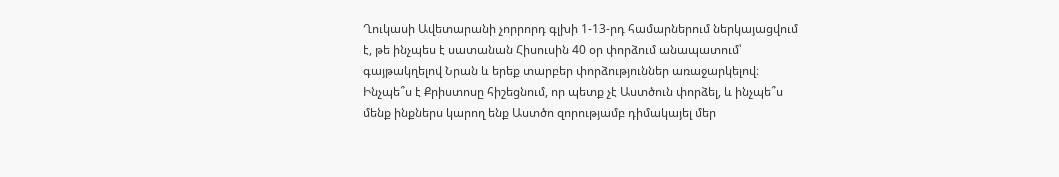Ղուկասի Ավետարանի չորրորդ գլխի 1-13-րդ համարներում ներկայացվում է, թե ինչպես է սատանան Հիսուսին 40 օր փորձում անապատում՝ գայթակղելով Նրան և երեք տարբեր փորձություններ առաջարկելով։ Ինչպե՞ս է Քրիստոսը հիշեցնում, որ պետք չէ Աստծուն փորձել, և ինչպե՞ս մենք ինքներս կարող ենք Աստծո զորությամբ դիմակայել մեր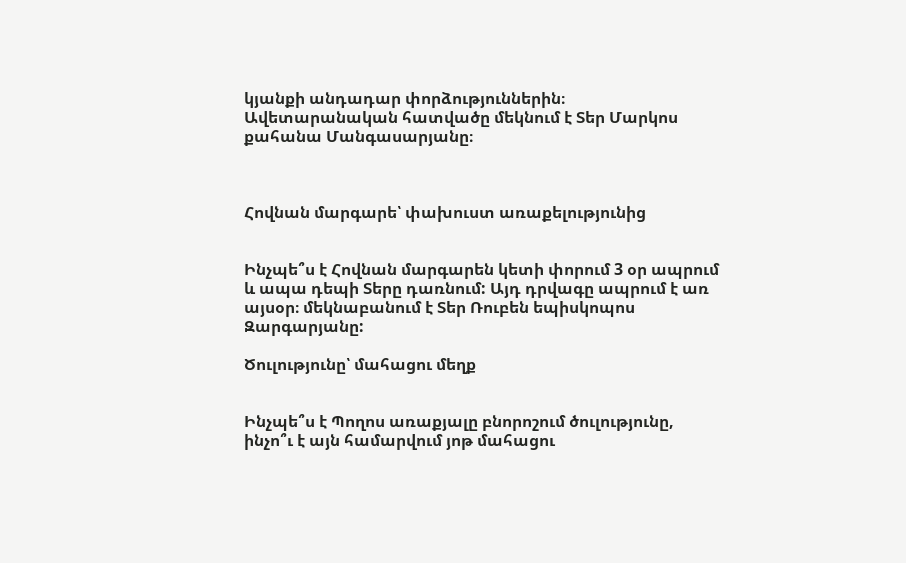կյանքի անդադար փորձություններին։ Ավետարանական հատվածը մեկնում է Տեր Մարկոս քահանա Մանգասարյանը։



Հովնան մարգարե՝ փախուստ առաքելությունից


Ինչպե՞ս է Հովնան մարգարեն կետի փորում 3 օր ապրում և ապա դեպի Տերը դառնում: Այդ դրվագը ապրում է առ այսօր։ մեկնաբանում է Տեր Ռուբեն եպիսկոպոս Զարգարյանը:

Ծուլությունը՝ մահացու մեղք


Ինչպե՞ս է Պողոս առաքյալը բնորոշում ծուլությունը, ինչո՞ւ է այն համարվում յոթ մահացու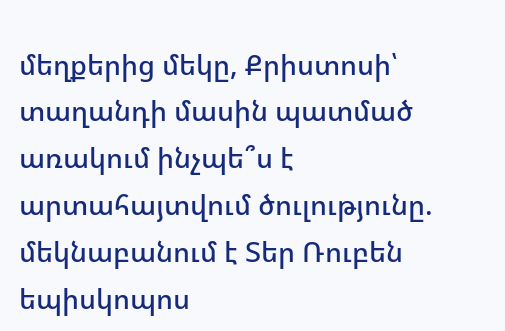մեղքերից մեկը, Քրիստոսի՝ տաղանդի մասին պատմած առակում ինչպե՞ս է արտահայտվում ծուլությունը. մեկնաբանում է Տեր Ռուբեն եպիսկոպոս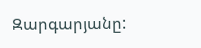Զարգարյանը: